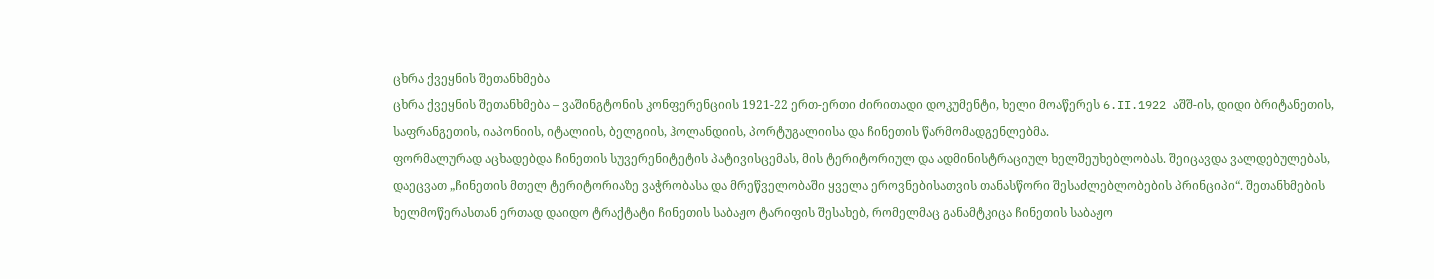ცხრა ქვეყნის შეთანხმება
ცხრა ქვეყნის შეთანხმება – ვაშინგტონის კონფერენციის 1921-22 ერთ-ერთი ძირითადი დოკუმენტი, ხელი მოაწერეს 6.II.1922 აშშ-ის, დიდი ბრიტანეთის, საფრანგეთის, იაპონიის, იტალიის, ბელგიის, ჰოლანდიის, პორტუგალიისა და ჩინეთის წარმომადგენლებმა.
ფორმალურად აცხადებდა ჩინეთის სუვერენიტეტის პატივისცემას, მის ტერიტორიულ და ადმინისტრაციულ ხელშეუხებლობას. შეიცავდა ვალდებულებას, დაეცვათ „ჩინეთის მთელ ტერიტორიაზე ვაჭრობასა და მრეწველობაში ყველა ეროვნებისათვის თანასწორი შესაძლებლობების პრინციპი“. შეთანხმების ხელმოწერასთან ერთად დაიდო ტრაქტატი ჩინეთის საბაჟო ტარიფის შესახებ, რომელმაც განამტკიცა ჩინეთის საბაჟო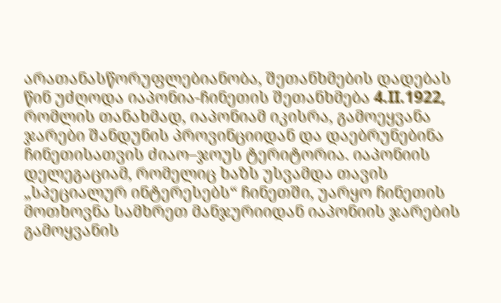არათანასწორუფლებიანობა, შეთანხმების დადებას წინ უძღოდა იაპონია-ჩინეთის შეთანხმება 4.II.1922, რომლის თანახმად, იაპონიამ იკისრა, გამოეყვანა ჯარები შანდუნის პროვინციიდან და დაებრუნებინა ჩინეთისათვის ძიაო–ჯოუს ტერიტორია. იაპონიის დელეგაციამ, რომელიც ხაზს უსვამდა თავის „სპეციალურ ინტერესებს“ ჩინეთში, უარყო ჩინეთის მოთხოვნა სამხრეთ მანჯურიიდან იაპონიის ჯარების გამოყვანის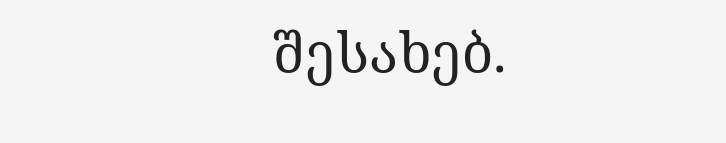შესახებ.